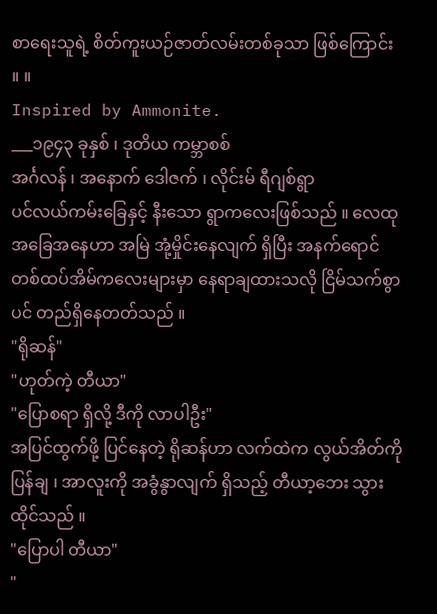စာရေးသူရဲ့ စိတ်ကူးယဉ်ဇာတ်လမ်းတစ်ခုသာ ဖြစ်ကြောင်း ။ ။
Inspired by Ammonite.
___၁၉၄၃ ခုနှစ် ၊ ဒုတိယ ကမ္ဘာစစ်
အင်္ဂလန် ၊ အနောက် ဒေါဇက် ၊ လိုင်းမ် ရီဂျစ်ရွာ
ပင်လယ်ကမ်းခြေနှင့် နီးသော ရွာကလေးဖြစ်သည် ။ လေထုအခြေအနေဟာ အမြဲ အုံ့မှိုင်းနေလျက် ရှိပြီး အနက်ရောင် တစ်ထပ်အိမ်ကလေးများမှာ နေရာချထားသလို ငြိမ်သက်စွာပင် တည်ရှိနေတတ်သည် ။
"ရိုဆန်"
"ဟုတ်ကဲ့ တီယာ"
"ပြောစရာ ရှိလို့ ဒီကို လာပါဦး"
အပြင်ထွက်ဖို့ ပြင်နေတဲ့ ရိုဆန်ဟာ လက်ထဲက လွယ်အိတ်ကို ပြန်ချ ၊ အာလူးကို အခွံနွာလျက် ရှိသည့် တီယာ့ဘေး သွားထိုင်သည် ။
"ပြောပါ တီယာ"
"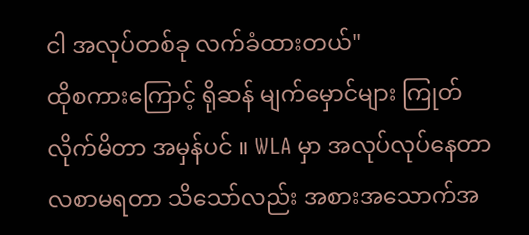ငါ အလုပ်တစ်ခု လက်ခံထားတယ်"
ထိုစကားကြောင့် ရိုဆန် မျက်မှောင်များ ကြုတ်လိုက်မိတာ အမှန်ပင် ။ WLA မှာ အလုပ်လုပ်နေတာ လစာမရတာ သိသော်လည်း အစားအသောက်အ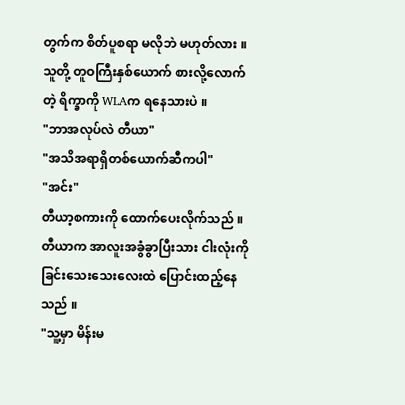တွက်က စိတ်ပူစရာ မလိုဘဲ မဟုတ်လား ။ သူတို့ တူဝကြီးနှစ်ယောက် စားလို့လောက်တဲ့ ရိက္ခာကို WLAက ရနေသားပဲ ။
"ဘာအလုပ်လဲ တီယာ"
"အသိအရာရှိတစ်ယောက်ဆီကပါ"
"အင်း"
တီယာ့စကားကို ထောက်ပေးလိုက်သည် ။ တီယာက အာလူးအခွံခွာပြီးသား ငါးလုံးကို ခြင်းသေးသေးလေးထဲ ပြောင်းထည့်နေသည် ။
"သူ့မှာ မိန်းမ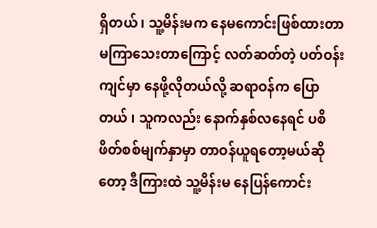ရှိတယ် ၊ သူ့မိန်းမက နေမကောင်းဖြစ်ထားတာ မကြာသေးတာကြောင့် လတ်ဆတ်တဲ့ ပတ်ဝန်းကျင်မှာ နေဖို့လိုတယ်လို့ ဆရာဝန်က ပြောတယ် ၊ သူကလည်း နောက်နှစ်လနေရင် ပစိဖိတ်စစ်မျက်နှာမှာ တာဝန်ယူရတော့မယ်ဆိုတော့ ဒီကြားထဲ သူ့မိန်းမ နေပြန်ကောင်း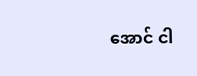အောင် ငါ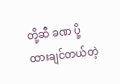တို့ဆီ ခဏ ပို့ထားချင်တယ်တဲ့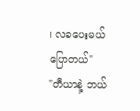၊ လခပေးမယ် ပြောတယ်"
"တီယာနဲ့ ဘယ်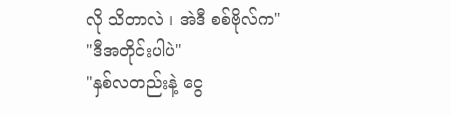လို သိတာလဲ ၊ အဲဒီ စစ်ဗိုလ်က"
"ဒီအတိုင်းပါပဲ"
"နှစ်လတည်းနဲ့ ငွေ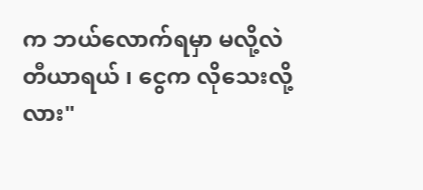က ဘယ်လောက်ရမှာ မလို့လဲ တီယာရယ် ၊ ငွေက လိုသေးလို့လား"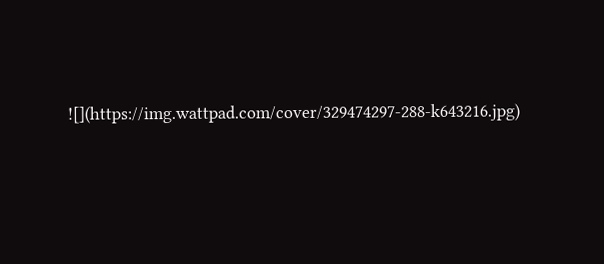![](https://img.wattpad.com/cover/329474297-288-k643216.jpg)